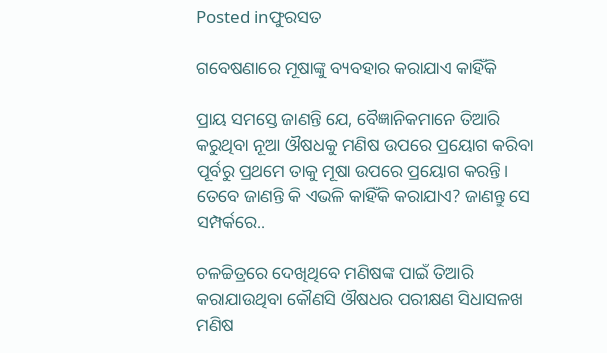Posted inଫୁରସତ

ଗବେଷଣାରେ ମୂଷାଙ୍କୁ ବ୍ୟବହାର କରାଯାଏ କାହିଁକି

ପ୍ରାୟ ସମସ୍ତେ ଜାଣନ୍ତି ଯେ, ବୈଜ୍ଞାନିକମାନେ ତିଆରି କରୁଥିବା ନୂଆ ଔଷଧକୁ ମଣିଷ ଉପରେ ପ୍ରୟୋଗ କରିବା ପୂର୍ବରୁ ପ୍ରଥମେ ତାକୁ ମୂଷା ଉପରେ ପ୍ରୟୋଗ କରନ୍ତି। ତେବେ ଜାଣନ୍ତି କି ଏଭଳି କାହିଁକି କରାଯାଏ? ଜାଣନ୍ତୁ ସେ ସମ୍ପର୍କରେ..

ଚଳଚ୍ଚିତ୍ରରେ ଦେଖିଥିବେ ମଣିଷଙ୍କ ପାଇଁ ତିଆରି କରାଯାଉଥିବା କୌଣସି ଔଷଧର ପରୀକ୍ଷଣ ସିଧାସଳଖ ମଣିଷ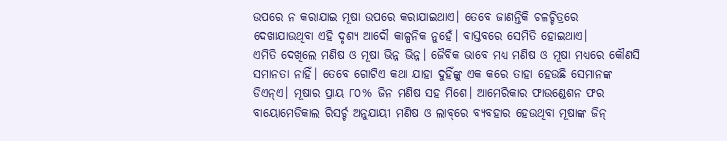ଉପରେ ନ କରାଯାଇ ମୂଷା ଉପରେ କରାଯାଇଥାଏ। ତେବେ ଜାଣନ୍ତିକି ଚଳଚ୍ଚିତ୍ରରେ ଦେଖାଯାଉଥିବା ଏହି ଦୃଶ୍ୟ ଆଦୌ କାଳ୍ପନିକ ନୁହେଁ। ବାସ୍ତବରେ ସେମିତି ହୋଇଥାଏ।
ଏମିତି ଦେଖିଲେ ମଣିଷ ଓ ମୂଷା ଭିନ୍ନ ଭିନ୍ନ। ଜୈବିକ ଭାବେ ମଧ୍ୟ ମଣିଷ ଓ ମୂଷା ମଧ୍ୟରେ କୌଣସି ସମାନତା ନାହିଁ। ତେବେ ଗୋଟିଏ କଥା ଯାହା ଦୁହିଁଙ୍କୁ ଏକ କରେ ତାହା ହେଉଛି ସେମାନଙ୍କ ଡିଏନ୍‌ଏ। ମୂଷାର ପ୍ରାୟ ୮୦% ଜିନ ମଣିଷ ସହ ମିଶେ। ଆମେରିକାର ଫାଉଣ୍ଡେଶନ ଫର ବାୟୋମେଡିକାଲ ରିସର୍ଚ୍ଚ ଅନୁଯାୟୀ ମଣିଷ ଓ ଲାବ୍‌ରେ ବ୍ୟବହାର ହେଉଥିବା ମୂଷାଙ୍କ ଜିନ୍‌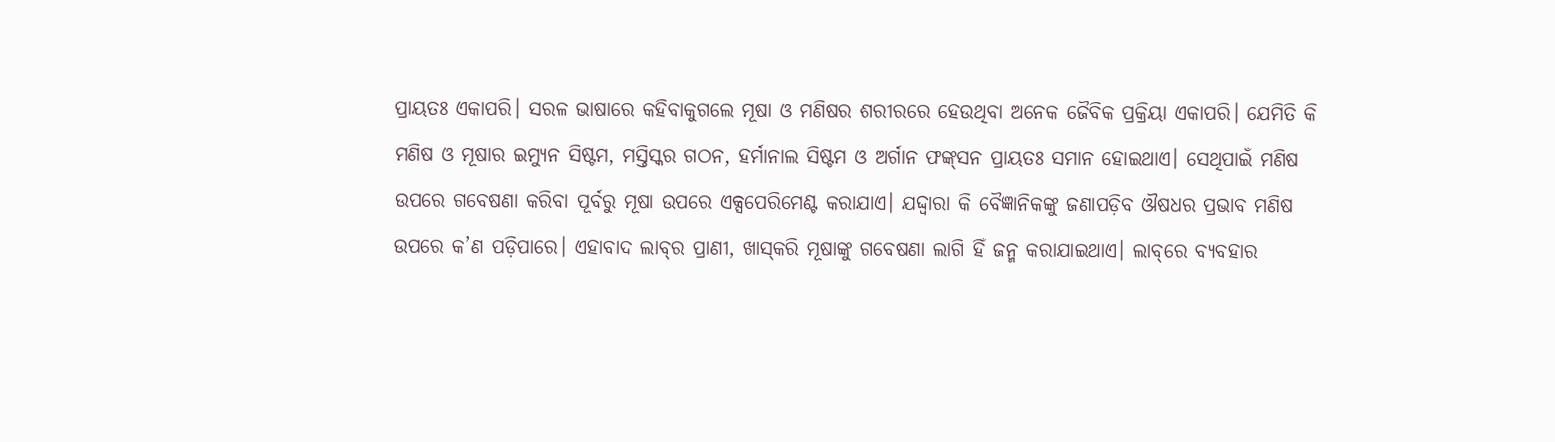ପ୍ରାୟତଃ ଏକାପରି। ସରଳ ଭାଷାରେ କହିବାକୁଗଲେ ମୂଷା ଓ ମଣିଷର ଶରୀରରେ ହେଉଥିବା ଅନେକ ଜୈବିକ ପ୍ରକ୍ରିୟା ଏକାପରି। ଯେମିତି କି ମଣିଷ ଓ ମୂଷାର ଇମ୍ୟୁନ ସିଷ୍ଟମ, ମସ୍ତିସ୍କର ଗଠନ, ହର୍ମାନାଲ ସିଷ୍ଟମ ଓ ଅର୍ଗାନ ଫଙ୍କ୍‌ସନ ପ୍ରାୟତଃ ସମାନ ହୋଇଥାଏ। ସେଥିପାଇଁ ମଣିଷ ଉପରେ ଗବେଷଣା କରିବା ପୂର୍ବରୁ ମୂଷା ଉପରେ ଏକ୍ସପେରିମେଣ୍ଟ କରାଯାଏ। ଯଦ୍ଦ୍ବାରା କି ବୈଜ୍ଞାନିକଙ୍କୁ ଜଣାପଡ଼ିବ ଔଷଧର ପ୍ରଭାବ ମଣିଷ ଉପରେ କ’ଣ ପଡ଼ିପାରେ। ଏହାବାଦ ଲାବ୍‌ର ପ୍ରାଣୀ, ଖାସ୍‌କରି ମୂଷାଙ୍କୁ ଗବେଷଣା ଲାଗି ହିଁ ଜନ୍ମ କରାଯାଇଥାଏ। ଲାବ୍‌ରେ ବ୍ୟବହାର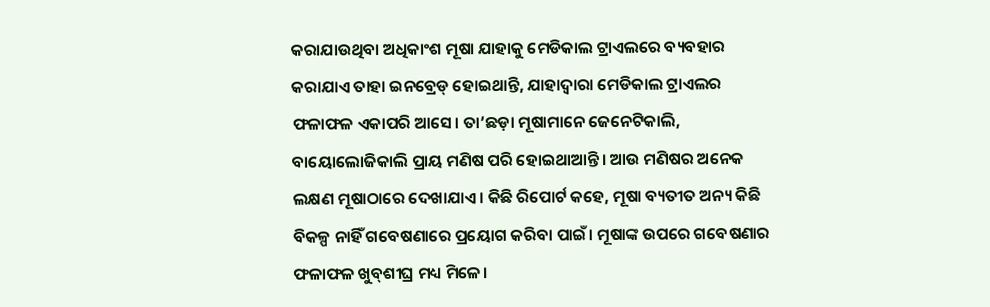କରାଯାଉଥିବା ଅଧିକାଂଶ ମୂଷା ଯାହାକୁ ମେଡିକାଲ ଟ୍ରାଏଲରେ ବ୍ୟବହାର କରାଯାଏ ତାହା ଇନବ୍ରେଡ୍‌ ହୋଇଥାନ୍ତି, ଯାହାଦ୍ୱାରା ମେଡିକାଲ ଟ୍ରାଏଲର ଫଳାଫଳ ଏକାପରି ଆସେ। ତା’ଛଡ଼ା ମୂଷାମାନେ ଜେନେଟିକାଲି, ବାୟୋଲୋଜିକାଲି ପ୍ରାୟ ମଣିଷ ପରି ହୋଇଥାଆନ୍ତି। ଆଉ ମଣିଷର ଅନେକ ଲକ୍ଷଣ ମୂଷାଠାରେ ଦେଖାଯାଏ। କିଛି ରିପୋର୍ଟ କହେ, ମୂଷା ବ୍ୟତୀତ ଅନ୍ୟ କିଛି ବିକଳ୍ପ ନାହିଁ ଗବେଷଣାରେ ପ୍ରୟୋଗ କରିବା ପାଇଁ। ମୂଷାଙ୍କ ଉପରେ ଗବେଷଣାର ଫଳାଫଳ ଖୁବ୍‌ଶୀଘ୍ର ମଧ୍ୟ ମିଳେ।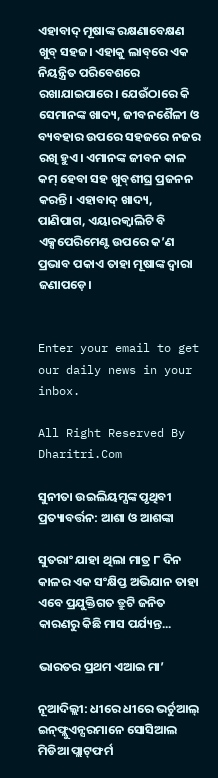ଏହାବାଦ୍‌ ମୂଷାଙ୍କ ରକ୍ଷଣାବେକ୍ଷଣ ଖୁବ୍‌ ସହଜ। ଏହାକୁ ଲାବ୍‌ରେ ଏକ ନିୟନ୍ତ୍ରିତ ପରିବେଶରେ ରଖାଯାଇପାରେ। ଯେଉଁଠାରେ କି ସେମାନଙ୍କ ଖାଦ୍ୟ, ଜୀବନଶୈଳୀ ଓ ବ୍ୟବହାର ଉପରେ ସହଜରେ ନଜର ରଖି ହୁଏ। ଏମାନଙ୍କ ଜୀବନ କାଳ କମ୍‌ ହେବା ସହ ଖୁବ୍‌ଶୀଘ୍ର ପ୍ରଜନନ କରନ୍ତି। ଏହାବାଦ୍‌ ଖାଦ୍ୟ, ପାଣିପାଗ, ଏୟାରକ୍ୱାଲିଟି ବି ଏକ୍ସପେରିମେଣ୍ଟ ଉପରେ କ’ଣ ପ୍ରଭାବ ପକାଏ ତାହା ମୂଷାଙ୍କ ଦ୍ୱାରା ଜଣାପଡ଼େ।


Enter your email to get our daily news in your inbox.

All Right Reserved By Dharitri.Com

ସୁନୀତା ଉଇଲିୟମ୍ସଙ୍କ ପୃଥିବୀ ପ୍ରତ୍ୟାବର୍ତ୍ତନ: ଆଶା ଓ ଆଶଙ୍କା

ସୁତରାଂ ଯାହା ଥିଲା ମାତ୍ର ୮ ଦିନ କାଳର ଏକ ସଂକ୍ଷିପ୍ତ ଅଭିଯାନ ତାହା ଏବେ ପ୍ରଯୁକ୍ତିଗତ ତ୍ରୁଟି ଜନିତ କାରଣରୁ କିଛି ମାସ ପର୍ଯ୍ୟନ୍ତ...

ଭାରତର ପ୍ରଥମ ଏଆଇ ମା’

ନୂଆଦିଲ୍ଲୀ: ଧୀରେ ଧୀରେ ଭର୍ଚୁଆଲ୍‌ ଇନ୍‌ଫ୍ଲୁଏନ୍ସରମାନେ ସୋସିଆଲ ମିଡିଆ ପ୍ଲାଟ୍‌ଫର୍ମ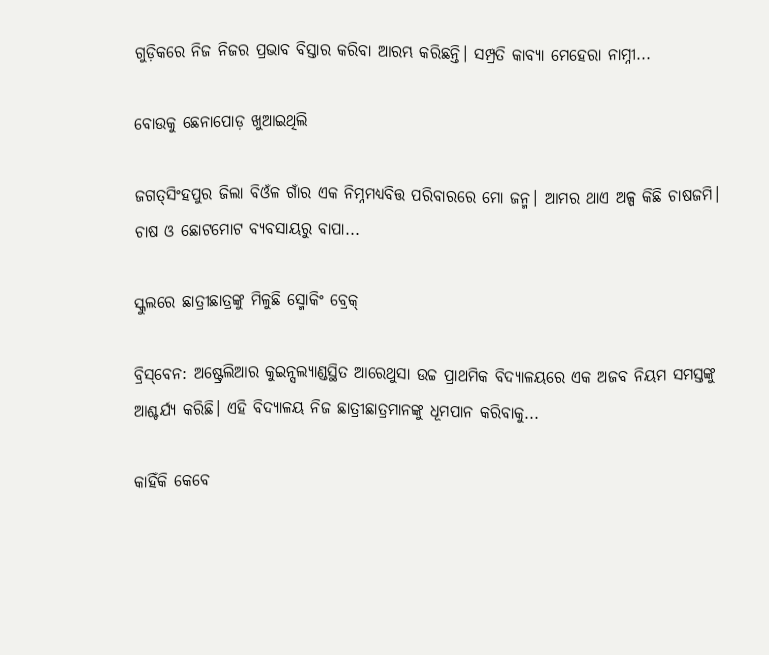ଗୁଡ଼ିକରେ ନିଜ ନିଜର ପ୍ରଭାବ ବିସ୍ତାର କରିବା ଆରମ୍ଭ କରିଛନ୍ତି। ସମ୍ପ୍ରତି କାବ୍ୟା ମେହେରା ନାମ୍ନୀ...

ବୋଉକୁ ଛେନାପୋଡ଼ ଖୁଆଇଥିଲି

ଜଗତ୍‌ସିଂହପୁର ଜିଲା ବିଓଁଳ ଗାଁର ଏକ ନିମ୍ନମଧ୍ୟବିତ୍ତ ପରିବାରରେ ମୋ ଜନ୍ମ। ଆମର ଥାଏ ଅଳ୍ପ କିଛି ଚାଷଜମି। ଚାଷ ଓ ଛୋଟମୋଟ ବ୍ୟବସାୟରୁ ବାପା...

ସ୍କୁଲରେ ଛାତ୍ରୀଛାତ୍ରଙ୍କୁ ମିଳୁଛି ସ୍ମୋକିଂ ବ୍ରେକ୍‌

ବ୍ରିସ୍‌ବେନ: ଅଷ୍ଟ୍ରେଲିଆର କୁଇନ୍ସଲ୍ୟାଣ୍ଡସ୍ଥିତ ଆରେଥୁସା ଉଚ୍ଚ ପ୍ରାଥମିକ ବିଦ୍ୟାଳୟରେ ଏକ ଅଜବ ନିୟମ ସମସ୍ତଙ୍କୁ ଆଶ୍ଚର୍ଯ୍ୟ କରିଛି। ଏହି ବିଦ୍ୟାଳୟ ନିଜ ଛାତ୍ରୀଛାତ୍ରମାନଙ୍କୁ ଧୂମପାନ କରିବାକୁ...

କାହିଁକି କେବେ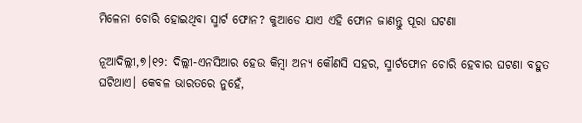ମିଳେନା ଚୋରି ହୋଇଥିବା ସ୍ମାର୍ଟ ଫୋନ? କୁଆଡେ ଯାଏ ଏହି ଫୋନ ଜାଣନ୍ତୁ ପୂରା ଘଟଣା

ନୂଆଦିଲ୍ଲୀ,୭।୧୨: ଦିଲ୍ଲୀ-ଏନସିଆର ହେଉ କିମ୍ବା ଅନ୍ୟ କୌଣସି ସହର, ସ୍ମାର୍ଟଫୋନ ଚୋରି ହେବାର ଘଟଣା ବହୁତ ଘଟିଥାଏ। କେବଳ ଭାରତରେ ନୁହେଁ,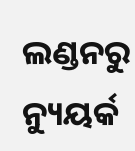ଲଣ୍ଡନରୁ ନ୍ୟୁୟର୍କ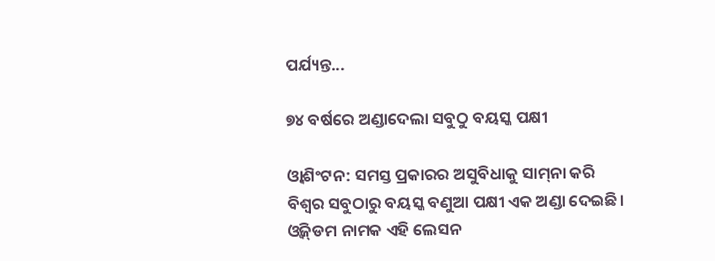ପର୍ଯ୍ୟନ୍ତ...

୭୪ ବର୍ଷରେ ଅଣ୍ଡାଦେଲା ସବୁଠୁ ବୟସ୍କ ପକ୍ଷୀ

ଓ୍ବାଶିଂଟନ: ସମସ୍ତ ପ୍ରକାରର ଅସୁବିଧାକୁ ସାମ୍‌ନା କରି ବିଶ୍ୱର ସବୁଠାରୁ ବୟସ୍କ ବଣୁଆ ପକ୍ଷୀ ଏକ ଅଣ୍ଡା ଦେଇଛି। ଓ୍ବିଜ୍‌ଡମ ନାମକ ଏହି ଲେସନ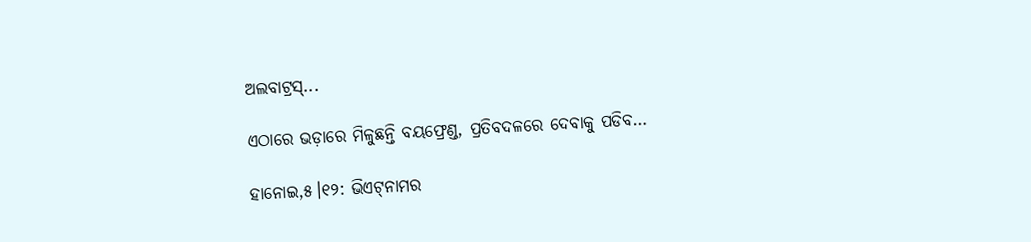ଅଲବାଟ୍ରସ୍‌...

ଏଠାରେ ଭଡ଼ାରେ ମିଳୁଛନ୍ତି ବୟଫ୍ରେଣ୍ଡ, ପ୍ରତିବଦଳରେ ଦେବାକୁ ପଡିବ…

ହାନୋଇ,୫।୧୨: ଭିଏଟ୍‌ନାମର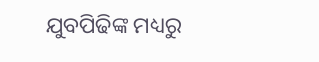ଯୁବପିଢିଙ୍କ ମଧ୍ୟରୁ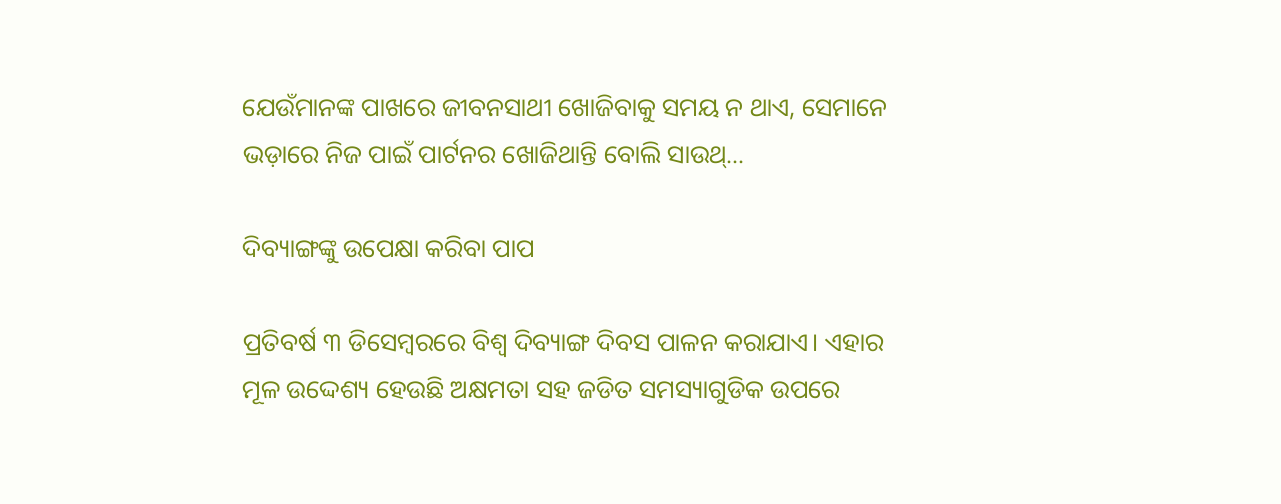ଯେଉଁମାନଙ୍କ ପାଖରେ ଜୀବନସାଥୀ ଖୋଜିବାକୁ ସମୟ ନ ଥାଏ, ସେମାନେ ଭଡ଼ାରେ ନିଜ ପାଇଁ ପାର୍ଟନର ଖୋଜିଥାନ୍ତି ବୋଲି ସାଉଥ୍‌...

ଦିବ୍ୟାଙ୍ଗଙ୍କୁ ଉପେକ୍ଷା କରିବା ପାପ

ପ୍ରତିବର୍ଷ ୩ ଡିସେମ୍ବରରେ ବିଶ୍ୱ ଦିବ୍ୟାଙ୍ଗ ଦିବସ ପାଳନ କରାଯାଏ। ଏହାର ମୂଳ ଉଦ୍ଦେଶ୍ୟ ହେଉଛି ଅକ୍ଷମତା ସହ ଜଡିତ ସମସ୍ୟାଗୁଡିକ ଉପରେ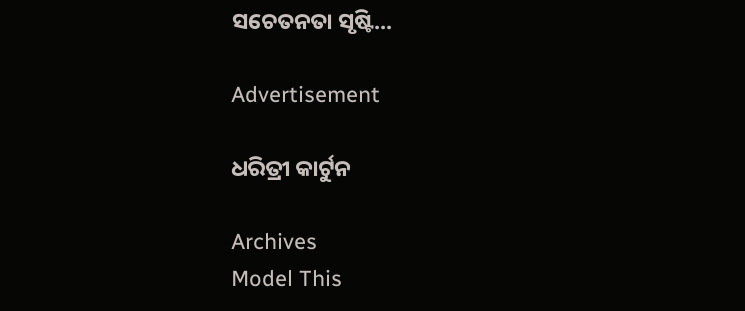ସଚେତନତା ସୃଷ୍ଟି...

Advertisement

ଧରିତ୍ରୀ କାର୍ଟୁନ

Archives
Model This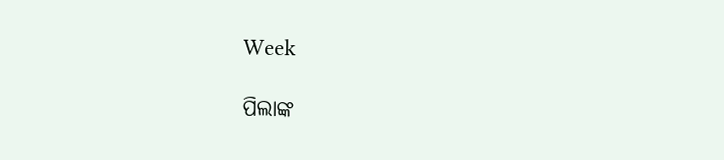Week

ପିଲାଙ୍କ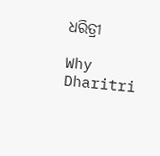ଧରିତ୍ରୀ

Why Dharitri